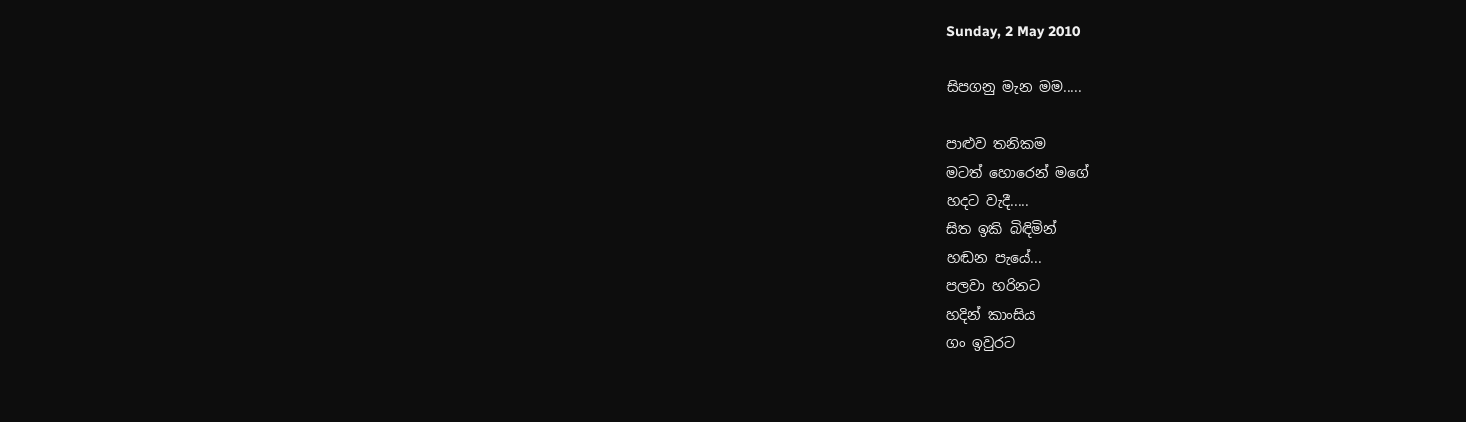Sunday, 2 May 2010

සිපගනු මැන මම.....

පාළුව තනිකම
මටත් හොරෙන් මගේ
හදට වැදී.....
සිත ඉකි බිඳිමින්
හඬන පැයේ...
පලවා හරිනට
හදින් කාංසිය
ගං ඉවුර‍ට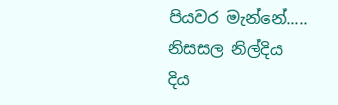පියවර මැන්නේ.....
නිසසල නිල්දිය
දිය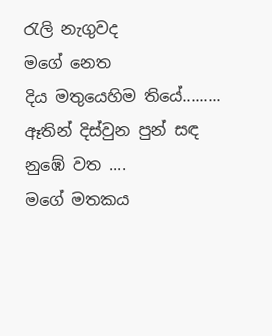රැලි නැගුවද
මගේ නෙත
දිය මතුයෙහිම තියේ.........
ඈතින් දිස්වුන පුන් සඳ
නුඹේ වත ....
මගේ මතකය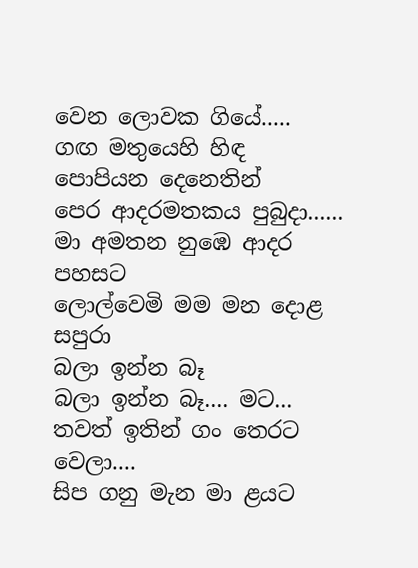වෙන ලොවක ගියේ.....
ගඟ මතුයෙහි හිඳ
පොපියන දෙනෙතින්
පෙර ආදරමතකය පුබුදා......
මා අමතන නුඹෙ ආදර පහසට
ලොල්වෙමි මම මන දොළ සපුරා
බලා ඉන්න බෑ
බලා ඉන්න බෑ.... මට...
තවත් ඉතින් ගං තෙරට වෙලා....
සිප ගනු මැන මා ළයට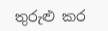තුරුළු කර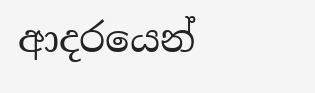ආදරයෙන්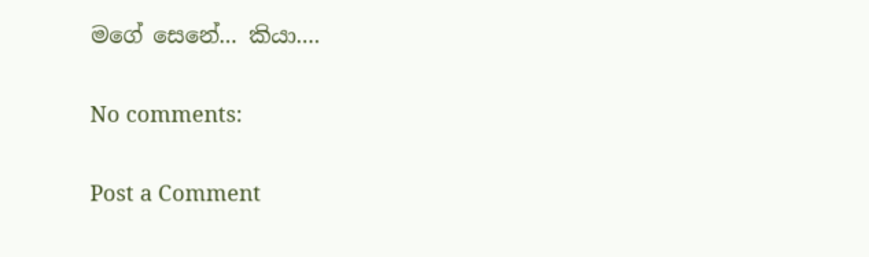මගේ සෙනේ... කියා....

No comments:

Post a Comment